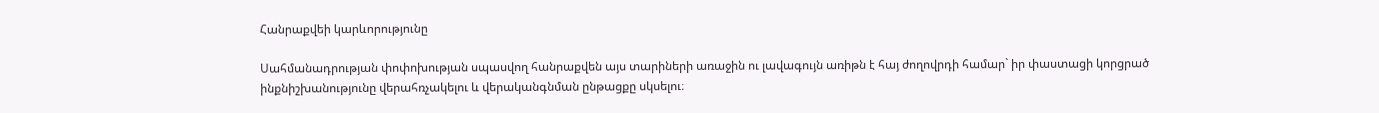Հանրաքվեի կարևորությունը

Սահմանադրության փոփոխության սպասվող հանրաքվեն այս տարիների առաջին ու լավագույն առիթն է հայ ժողովրդի համար` իր փաստացի կորցրած ինքնիշխանությունը վերահռչակելու և վերականգնման ընթացքը սկսելու։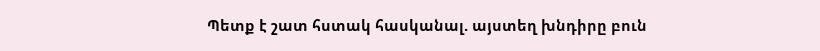Պետք է շատ հստակ հասկանալ. այստեղ խնդիրը բուն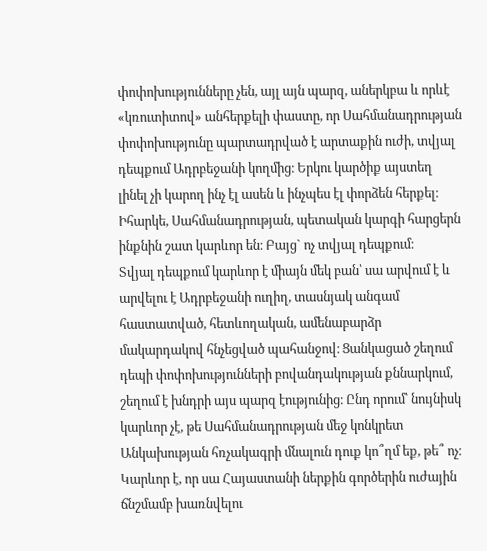փոփոխությունները չեն, այլ այն պարզ, աներկբա և որևէ «կռուտիտով» անհերքելի փաստը, որ Սահմանադրության փոփոխությունը պարտադրված է արտաքին ուժի, տվյալ դեպքում Ադրբեջանի կողմից։ Երկու կարծիք այստեղ լինել չի կարող ինչ էլ ասեն և ինչպես էլ փորձեն հերքել։
Իհարկե, Սահմանադրության, պետական կարգի հարցերն ինքնին շատ կարևոր են։ Բայց` ոչ տվյալ դեպքում։
Տվյալ դեպքում կարևոր է միայն մեկ բան՝ սա արվում է և արվելու է Ադրբեջանի ուղիղ, տասնյակ անգամ հաստատված, հետևողական, ամենաբարձր մակարդակով հնչեցված պահանջով։ Ցանկացած շեղում դեպի փոփոխությունների բովանդակության քննարկում, շեղում է խնդրի այս պարզ էությունից։ Ընդ որում՝ նույնիսկ կարևոր չէ, թե Սահմանադրության մեջ կոնկրետ Անկախության հռչակագրի մնալուն դուք կո՞ղմ եք, թե՞ ոչ։ Կարևոր է, որ սա Հայաստանի ներքին գործերին ուժային ճնշմամբ խառնվելու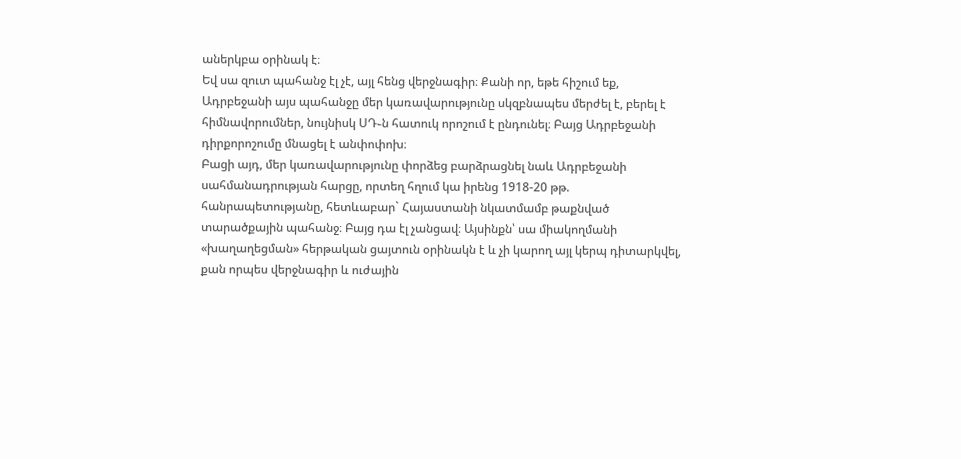աներկբա օրինակ է։
Եվ սա զուտ պահանջ էլ չէ, այլ հենց վերջնագիր։ Քանի որ, եթե հիշում եք, Ադրբեջանի այս պահանջը մեր կառավարությունը սկզբնապես մերժել է, բերել է հիմնավորումներ, նույնիսկ ՍԴ֊ն հատուկ որոշում է ընդունել։ Բայց Ադրբեջանի դիրքորոշումը մնացել է անփոփոխ։
Բացի այդ, մեր կառավարությունը փորձեց բարձրացնել նաև Ադրբեջանի սահմանադրության հարցը, որտեղ հղում կա իրենց 1918-20 թթ. հանրապետությանը, հետևաբար` Հայաստանի նկատմամբ թաքնված տարածքային պահանջ։ Բայց դա էլ չանցավ։ Այսինքն՝ սա միակողմանի «խաղաղեցման» հերթական ցայտուն օրինակն է և չի կարող այլ կերպ դիտարկվել, քան որպես վերջնագիր և ուժային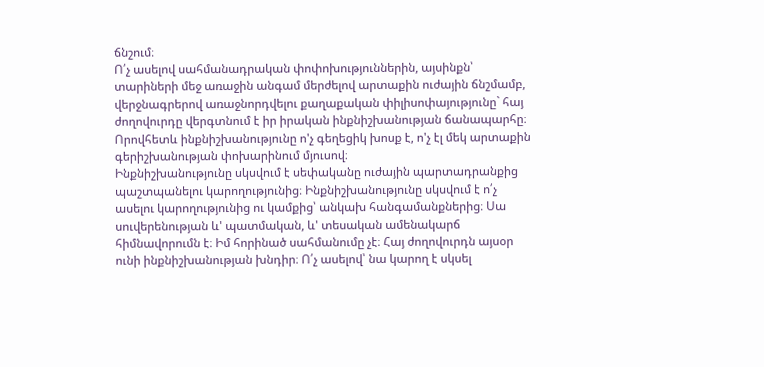ճնշում։
Ո՛չ ասելով սահմանադրական փոփոխություններին, այսինքն՝ տարիների մեջ առաջին անգամ մերժելով արտաքին ուժային ճնշմամբ, վերջնագրերով առաջնորդվելու քաղաքական փիլիսոփայությունը` հայ ժողովուրդը վերգտնում է իր իրական ինքնիշխանության ճանապարհը։ Որովհետև ինքնիշխանությունը ո'չ գեղեցիկ խոսք է, ո'չ էլ մեկ արտաքին գերիշխանության փոխարինում մյուսով։
Ինքնիշխանությունը սկսվում է սեփականը ուժային պարտադրանքից պաշտպանելու կարողությունից։ Ինքնիշխանությունը սկսվում է ո՛չ ասելու կարողությունից ու կամքից՝ անկախ հանգամանքներից։ Սա սուվերենության և' պատմական, և' տեսական ամենակարճ հիմնավորումն է։ Իմ հորինած սահմանումը չէ։ Հայ ժողովուրդն այսօր ունի ինքնիշխանության խնդիր։ Ո՛չ ասելով՝ նա կարող է սկսել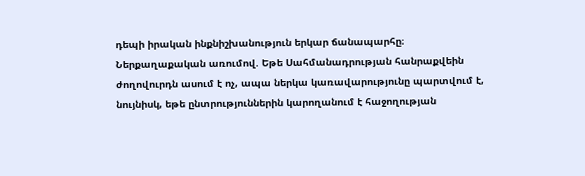դեպի իրական ինքնիշխանություն երկար ճանապարհը։
Ներքաղաքական առումով. Եթե Սահմանադրության հանրաքվեին ժողովուրդն ասում է ոչ, ապա ներկա կառավարությունը պարտվում է, նույնիսկ, եթե ընտրություններին կարողանում է հաջողության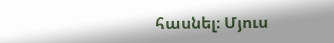հասնել։ Մյուս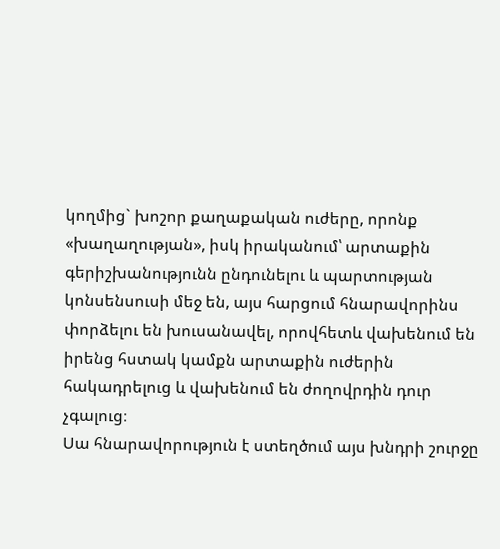կողմից` խոշոր քաղաքական ուժերը, որոնք «խաղաղության», իսկ իրականում՝ արտաքին գերիշխանությունն ընդունելու և պարտության կոնսենսուսի մեջ են, այս հարցում հնարավորինս փորձելու են խուսանավել, որովհետև վախենում են իրենց հստակ կամքն արտաքին ուժերին հակադրելուց և վախենում են ժողովրդին դուր չգալուց։
Սա հնարավորություն է ստեղծում այս խնդրի շուրջը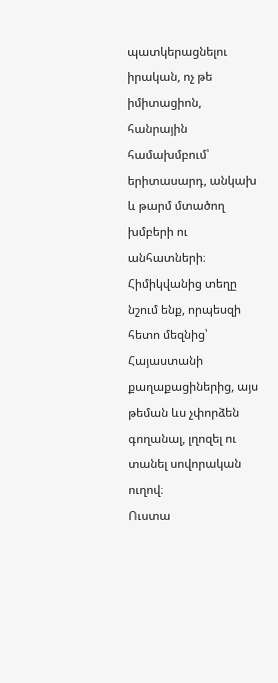պատկերացնելու իրական, ոչ թե իմիտացիոն, հանրային համախմբում՝ երիտասարդ, անկախ և թարմ մտածող խմբերի ու անհատների։
Հիմիկվանից տեղը նշում ենք, որպեսզի հետո մեզնից՝ Հայաստանի քաղաքացիներից, այս թեման ևս չփորձեն գողանալ, լղոզել ու տանել սովորական ուղով։
Ուստա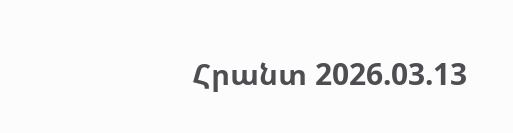Հրանտ 2026.03.13